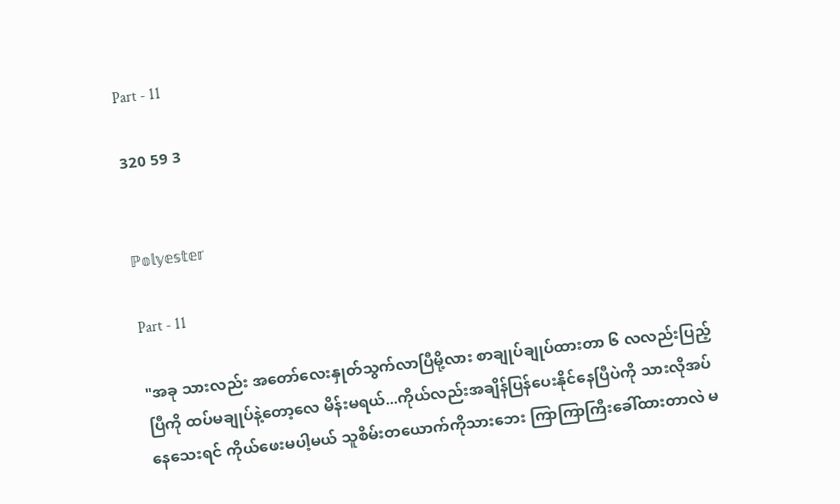Part - 11

320 59 3


ℙ𝕠𝕝𝕪𝕖𝕤𝕥𝕖𝕣

Part - 11

"အခု သားလည်း အတော်လေးနှုတ်သွက်လာပြီမို့လား စာချုပ်ချုပ်ထားတာ ၆ လလည်းပြည့်ပြီကို ထပ်မချုပ်နဲ့တော့လေ မိန်းမရယ်...ကိုယ်လည်းအချိန်ပြန်ပေးနိုင်နေပြီပဲကို သားလိုအပ်နေသေးရင် ကိုယ်ဖေးမပါ့မယ် သူစိမ်းတယောက်ကိုသားဘေး ကြာကြာကြီးခေါ်ထားတာလဲ မ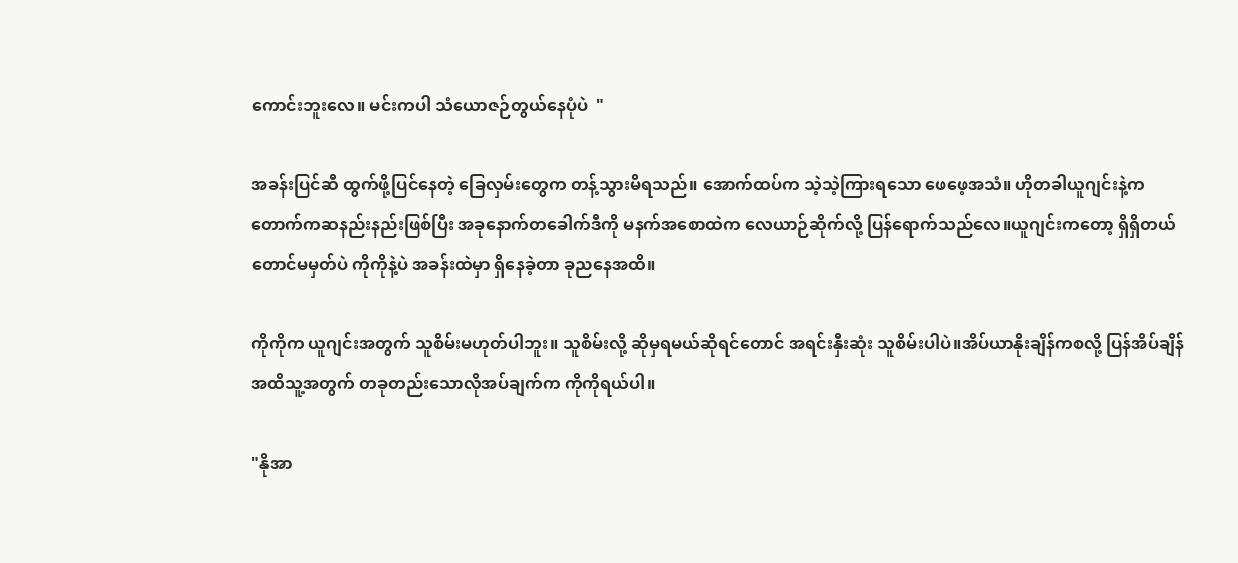ကောင်းဘူးလေ။ မင်းကပါ သံယောဇဉ်တွယ်နေပုံပဲ  "

အခန်းပြင်ဆီ ထွက်ဖို့ပြင်နေတဲ့ ခြေလှမ်းတွေက တန့်သွားမိရသည်။ အောက်ထပ်က သဲ့သဲ့ကြားရသော ဖေဖေ့အသံ။ ဟိုတခါယူဂျင်းနဲ့ကတောက်ကဆနည်းနည်းဖြစ်ပြီး အခုနောက်တခေါက်ဒီကို မနက်အစောထဲက လေယာဉ်ဆိုက်လို့ ပြန်ရောက်သည်လေ။ယူဂျင်းကတော့ ရှိရှိတယ်တောင်မမှတ်ပဲ ကိုကိုနဲ့ပဲ အခန်းထဲမှာ ရှိနေခဲ့တာ ခုညနေအထိ။

ကိုကိုက ယူဂျင်းအတွက် သူစိမ်းမဟုတ်ပါဘူး။ သူစိမ်းလို့ ဆိုမှရမယ်ဆိုရင်တောင် အရင်းနှီးဆုံး သူစိမ်းပါပဲ။အိပ်ယာနိုးချိန်ကစလို့ ပြန်အိပ်ချိန်အထိသူ့အတွက် တခုတည်းသောလိုအပ်ချက်က ကိုကိုရယ်ပါ။

"နိုအာ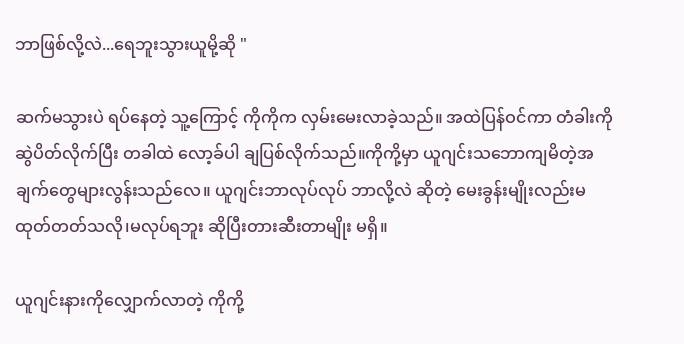ဘာဖြစ်လို့လဲ...ရေဘူးသွားယူမို့ဆို "

ဆက်မသွားပဲ ရပ်နေတဲ့ သူ့ကြောင့် ကိုကိုက လှမ်းမေးလာခဲ့သည်။ အထဲပြန်ဝင်ကာ တံခါးကိုဆွဲပိတ်လိုက်ပြီး တခါထဲ လော့ခ်ပါ ချပြစ်လိုက်သည်။ကိုကို့မှာ ယူဂျင်းသဘောကျမိတဲ့အချက်တွေများလွန်းသည်လေ။ ယူဂျင်းဘာလုပ်လုပ် ဘာလို့လဲ ဆိုတဲ့ မေးခွန်းမျိုးလည်းမထုတ်တတ်သလို၊မလုပ်ရဘူး ဆိုပြီးတားဆီးတာမျိုး မရှိ။

ယူဂျင်းနားကိုလျှောက်လာတဲ့ ကိုကို့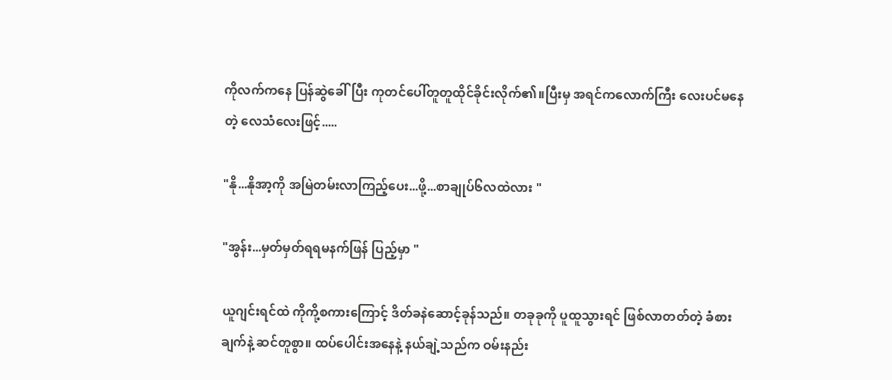ကိုလက်ကနေ ပြန်ဆွဲခေါ်ပြီး ကုတင်ပေါ်တူတူထိုင်ခိုင်းလိုက်၏။ပြီးမှ အရင်ကလောက်ကြီး လေးပင်မနေတဲ့ လေသံလေးဖြင့်.....

"နို...နိုအာ့ကို အမြဲတမ်းလာကြည့်ပေး...ဖို့...စာချုပ်၆လထဲလား "

"အွန်း...မှတ်မှတ်ရရမနက်ဖြန် ပြည့်မှာ "

ယူဂျင်းရင်ထဲ ကိုကို့စကားကြောင့် ဒိတ်ခနဲဆောင့်ခုန်သည်။ တခုခုကို ပူထူသွားရင် ဖြစ်လာတတ်တဲ့ ခံစားချက်နဲ့ ဆင်တူစွာ။ ထပ်ပေါင်းအနေနဲ့ နယ်ချဲ့သည်က ဝမ်းနည်း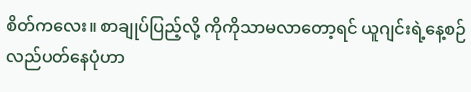စိတ်ကလေး။ စာချုပ်ပြည့်လို့ ကိုကိုသာမလာတော့ရင် ယူဂျင်းရဲ့နေ့စဉ်လည်ပတ်နေပုံဟာ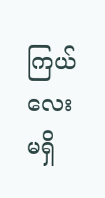ကြယ်လေးမရှိ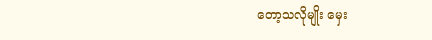တော့သလိုမျိုး မှေး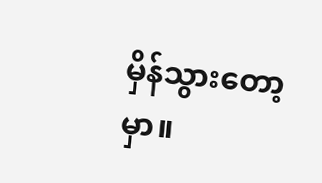မှိန်သွားတော့မှာ။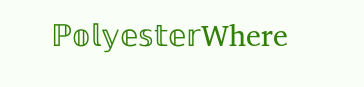ℙ𝕠𝕝𝕪𝕖𝕤𝕥𝕖𝕣Where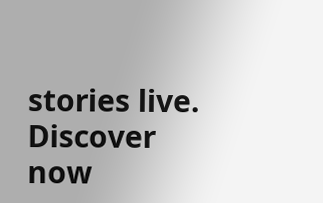stories live. Discover now